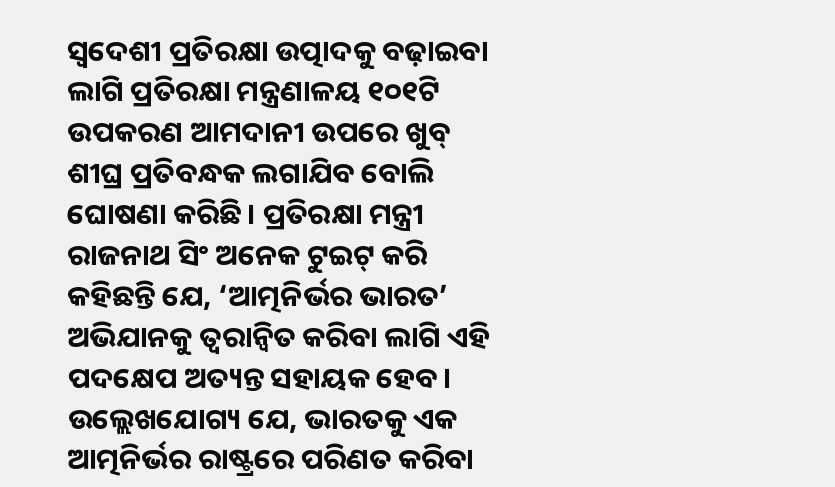ସ୍ବଦେଶୀ ପ୍ରତିରକ୍ଷା ଉତ୍ପାଦକୁ ବଢ଼ାଇବା ଲାଗି ପ୍ରତିରକ୍ଷା ମନ୍ତ୍ରଣାଳୟ ୧୦୧ଟି ଉପକରଣ ଆମଦାନୀ ଉପରେ ଖୁବ୍ ଶୀଘ୍ର ପ୍ରତିବନ୍ଧକ ଲଗାଯିବ ବୋଲି ଘୋଷଣା କରିଛି। ପ୍ରତିରକ୍ଷା ମନ୍ତ୍ରୀ ରାଜନାଥ ସିଂ ଅନେକ ଟୁଇଟ୍ କରି କହିଛନ୍ତି ଯେ, ‘ଆତ୍ମନିର୍ଭର ଭାରତ’ ଅଭିଯାନକୁ ତ୍ୱରାନ୍ବିତ କରିବା ଲାଗି ଏହି ପଦକ୍ଷେପ ଅତ୍ୟନ୍ତ ସହାୟକ ହେବ। ଉଲ୍ଲେଖଯୋଗ୍ୟ ଯେ, ଭାରତକୁ ଏକ ଆତ୍ମନିର୍ଭର ରାଷ୍ଟ୍ରରେ ପରିଣତ କରିବା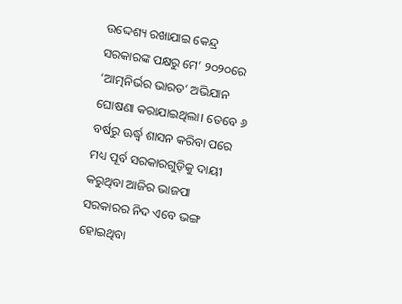ଉଦ୍ଦେଶ୍ୟ ରଖାଯାଇ କେନ୍ଦ୍ର ସରକାରଙ୍କ ପକ୍ଷରୁ ମେ’ ୨୦୨୦ରେ ‘ଆତ୍ମନିର୍ଭର ଭାରତ’ ଅଭିଯାନ ଘୋଷଣା କରାଯାଇଥିଲା। ତେବେ ୬ ବର୍ଷରୁ ଊର୍ଦ୍ଧ୍ୱ ଶାସନ କରିବା ପରେ ମଧ୍ୟ ପୂର୍ବ ସରକାରଗୁଡ଼ିକୁ ଦାୟୀ କରୁଥିବା ଆଜିର ଭାଜପା ସରକାରର ନିଦ ଏବେ ଭଙ୍ଗ ହୋଇଥିବା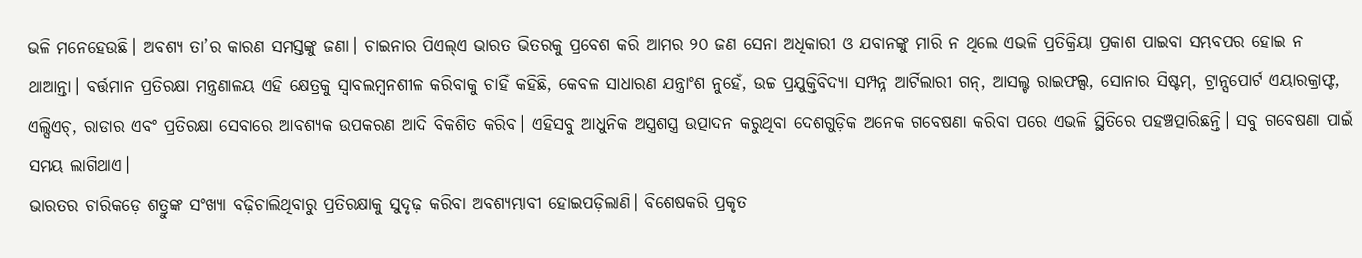ଭଳି ମନେହେଉଛି। ଅବଶ୍ୟ ତା’ର କାରଣ ସମସ୍ତଙ୍କୁ ଜଣା। ଚାଇନାର ପିଏଲ୍ଏ ଭାରତ ଭିତରକୁ ପ୍ରବେଶ କରି ଆମର ୨୦ ଜଣ ସେନା ଅଧିକାରୀ ଓ ଯବାନଙ୍କୁ ମାରି ନ ଥିଲେ ଏଭଳି ପ୍ରତିକ୍ରିୟା ପ୍ରକାଶ ପାଇବା ସମ୍ଭବପର ହୋଇ ନ ଥାଆନ୍ତା। ବର୍ତ୍ତମାନ ପ୍ରତିରକ୍ଷା ମନ୍ତ୍ରଣାଳୟ ଏହି କ୍ଷେତ୍ରକୁ ସ୍ବାବଲମ୍ବନଶୀଳ କରିବାକୁ ଚାହିଁ କହିଛି, କେବଳ ସାଧାରଣ ଯନ୍ତ୍ରାଂଶ ନୁହେଁ, ଉଚ୍ଚ ପ୍ରଯୁକ୍ତିବିଦ୍ୟା ସମ୍ପନ୍ନ ଆର୍ଟିଲାରୀ ଗନ୍, ଆସଲ୍ଟ ରାଇଫଲ୍ସ, ସୋନାର ସିଷ୍ଟମ୍, ଟ୍ରାନ୍ସପୋର୍ଟ ଏୟାରକ୍ରାଫ୍ଟ, ଏଲ୍ସିଏଚ୍, ରାଡାର ଏବଂ ପ୍ରତିରକ୍ଷା ସେବାରେ ଆବଶ୍ୟକ ଉପକରଣ ଆଦି ବିକଶିତ କରିବ। ଏହିସବୁ ଆଧୁନିକ ଅସ୍ତ୍ରଶସ୍ତ୍ର ଉତ୍ପାଦନ କରୁଥିବା ଦେଶଗୁଡ଼ିକ ଅନେକ ଗବେଷଣା କରିବା ପରେ ଏଭଳି ସ୍ଥିତିରେ ପହଞ୍ଚତ୍ପାରିଛନ୍ତି। ସବୁ ଗବେଷଣା ପାଇଁ ସମୟ ଲାଗିଥାଏ।
ଭାରତର ଚାରିକଡ଼େ ଶତ୍ରୁଙ୍କ ସଂଖ୍ୟା ବଢ଼ିଚାଲିଥିବାରୁ ପ୍ରତିରକ୍ଷାକୁ ସୁଦୃଢ଼ କରିବା ଅବଶ୍ୟମ୍ଭାବୀ ହୋଇପଡ଼ିଲାଣି। ବିଶେଷକରି ପ୍ରକୃତ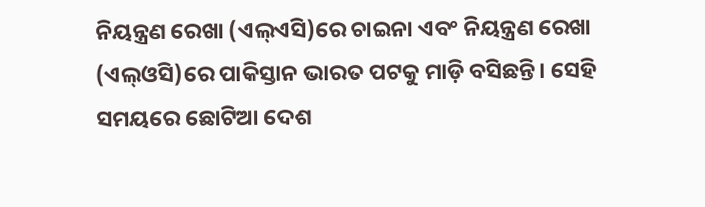ନିୟନ୍ତ୍ରଣ ରେଖା (ଏଲ୍ଏସି)ରେ ଚାଇନା ଏବଂ ନିୟନ୍ତ୍ରଣ ରେଖା (ଏଲ୍ଓସି)ରେ ପାକିସ୍ତାନ ଭାରତ ପଟକୁ ମାଡ଼ି ବସିଛନ୍ତି। ସେହି ସମୟରେ ଛୋଟିଆ ଦେଶ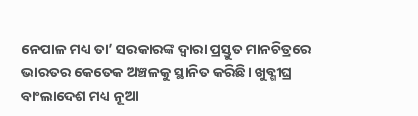ନେପାଳ ମଧ୍ୟ ତା’ ସରକାରଙ୍କ ଦ୍ୱାରା ପ୍ରସ୍ତୁତ ମାନଚିତ୍ରରେ ଭାରତର କେତେକ ଅଞ୍ଚଳକୁ ସ୍ଥାନିତ କରିଛି। ଖୁବ୍ଶୀଘ୍ର ବାଂଲାଦେଶ ମଧ୍ୟ ନୂଆ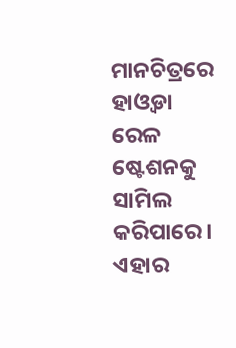ମାନଚିତ୍ରରେ ହାଓ୍ବଡା ରେଳ ଷ୍ଟେଶନକୁ ସାମିଲ କରିପାରେ। ଏହାର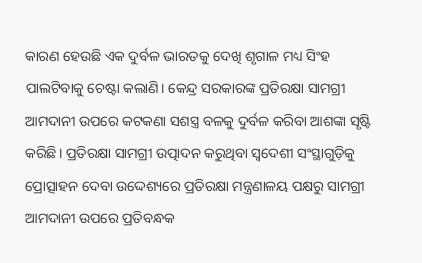କାରଣ ହେଉଛି ଏକ ଦୁର୍ବଳ ଭାରତକୁ ଦେଖି ଶୃଗାଳ ମଧ୍ୟ ସିଂହ ପାଲଟିବାକୁ ଚେଷ୍ଟା କଲାଣି। କେନ୍ଦ୍ର ସରକାରଙ୍କ ପ୍ରତିରକ୍ଷା ସାମଗ୍ରୀ ଆମଦାନୀ ଉପରେ କଟକଣା ସଶସ୍ତ୍ର ବଳକୁ ଦୁର୍ବଳ କରିବା ଆଶଙ୍କା ସୃଷ୍ଟି କରିଛି। ପ୍ରତିରକ୍ଷା ସାମଗ୍ରୀ ଉତ୍ପାଦନ କରୁଥିବା ସ୍ବଦେଶୀ ସଂସ୍ଥାଗୁଡ଼ିକୁ ପ୍ରୋତ୍ସାହନ ଦେବା ଉଦ୍ଦେଶ୍ୟରେ ପ୍ରତିରକ୍ଷା ମନ୍ତ୍ରଣାଳୟ ପକ୍ଷରୁ ସାମଗ୍ରୀ ଆମଦାନୀ ଉପରେ ପ୍ରତିବନ୍ଧକ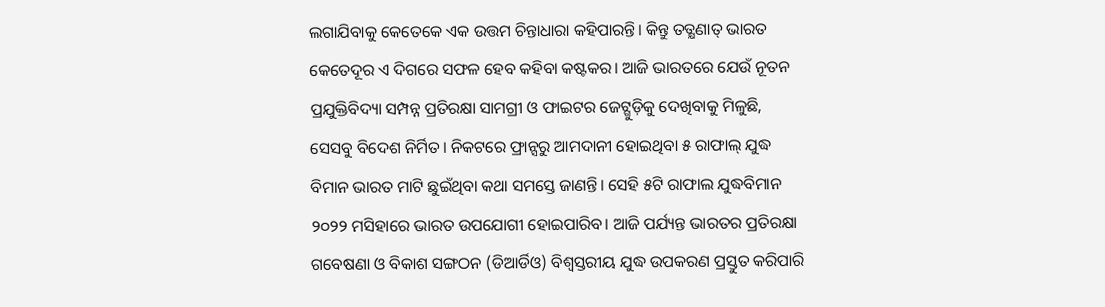ଲଗାଯିବାକୁ କେତେକେ ଏକ ଉତ୍ତମ ଚିନ୍ତାଧାରା କହିପାରନ୍ତି। କିନ୍ତୁ ତତ୍କ୍ଷଣାତ୍ ଭାରତ କେତେଦୂର ଏ ଦିଗରେ ସଫଳ ହେବ କହିବା କଷ୍ଟକର। ଆଜି ଭାରତରେ ଯେଉଁ ନୂତନ ପ୍ରଯୁକ୍ତିବିଦ୍ୟା ସମ୍ପନ୍ନ ପ୍ରତିରକ୍ଷା ସାମଗ୍ରୀ ଓ ଫାଇଟର ଜେଟ୍ଗୁଡ଼ିକୁ ଦେଖିବାକୁ ମିଳୁଛି, ସେସବୁ ବିଦେଶ ନିର୍ମିତ। ନିକଟରେ ଫ୍ରାନ୍ସରୁ ଆମଦାନୀ ହୋଇଥିବା ୫ ରାଫାଲ୍ ଯୁଦ୍ଧ ବିମାନ ଭାରତ ମାଟି ଛୁଇଁଥିବା କଥା ସମସ୍ତେ ଜାଣନ୍ତି। ସେହି ୫ଟି ରାଫାଲ ଯୁଦ୍ଧବିମାନ ୨୦୨୨ ମସିହାରେ ଭାରତ ଉପଯୋଗୀ ହୋଇପାରିବ। ଆଜି ପର୍ଯ୍ୟନ୍ତ ଭାରତର ପ୍ରତିରକ୍ଷା ଗବେଷଣା ଓ ବିକାଶ ସଙ୍ଗଠନ (ଡିଆର୍ଡିଓ) ବିଶ୍ୱସ୍ତରୀୟ ଯୁଦ୍ଧ ଉପକରଣ ପ୍ରସ୍ତୁତ କରିପାରି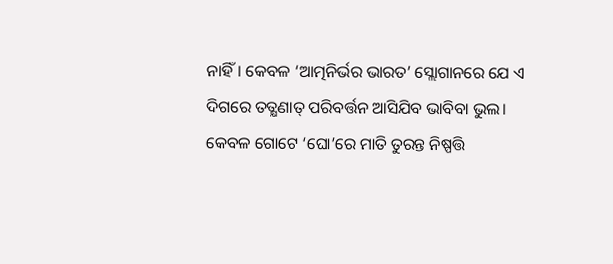ନାହିଁ। କେବଳ ‘ଆତ୍ମନିର୍ଭର ଭାରତ’ ସ୍ଲୋଗାନରେ ଯେ ଏ ଦିଗରେ ତତ୍କ୍ଷଣାତ୍ ପରିବର୍ତ୍ତନ ଆସିଯିବ ଭାବିବା ଭୁଲ। କେବଳ ଗୋଟେ ‘ଘୋ’ରେ ମାତି ତୁରନ୍ତ ନିଷ୍ପତ୍ତି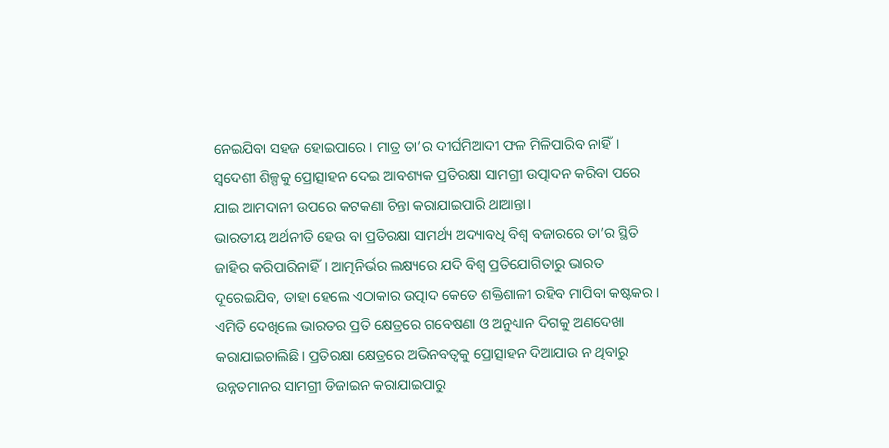ନେଇଯିବା ସହଜ ହୋଇପାରେ। ମାତ୍ର ତା’ର ଦୀର୍ଘମିଆଦୀ ଫଳ ମିଳିପାରିବ ନାହିଁ। ସ୍ବଦେଶୀ ଶିଳ୍ପକୁ ପ୍ରୋତ୍ସାହନ ଦେଇ ଆବଶ୍ୟକ ପ୍ରତିରକ୍ଷା ସାମଗ୍ରୀ ଉତ୍ପାଦନ କରିବା ପରେ ଯାଇ ଆମଦାନୀ ଉପରେ କଟକଣା ଚିନ୍ତା କରାଯାଇପାରି ଥାଆନ୍ତା।
ଭାରତୀୟ ଅର୍ଥନୀତି ହେଉ ବା ପ୍ରତିରକ୍ଷା ସାମର୍ଥ୍ୟ ଅଦ୍ୟାବଧି ବିଶ୍ୱ ବଜାରରେ ତା’ର ସ୍ଥିତି ଜାହିର କରିପାରିନାହିଁ। ଆତ୍ମନିର୍ଭର ଲକ୍ଷ୍ୟରେ ଯଦି ବିଶ୍ୱ ପ୍ରତିଯୋଗିତାରୁ ଭାରତ ଦୂରେଇଯିବ, ତାହା ହେଲେ ଏଠାକାର ଉତ୍ପାଦ କେତେ ଶକ୍ତିଶାଳୀ ରହିବ ମାପିବା କଷ୍ଟକର। ଏମିତି ଦେଖିଲେ ଭାରତର ପ୍ରତି କ୍ଷେତ୍ରରେ ଗବେଷଣା ଓ ଅନୁଧ୍ୟାନ ଦିଗକୁ ଅଣଦେଖା କରାଯାଇଚାଲିଛି। ପ୍ରତିରକ୍ଷା କ୍ଷେତ୍ରରେ ଅଭିନବତ୍ୱକୁ ପ୍ରୋତ୍ସାହନ ଦିଆଯାଉ ନ ଥିବାରୁ ଉନ୍ନତମାନର ସାମଗ୍ରୀ ଡିଜାଇନ କରାଯାଇପାରୁ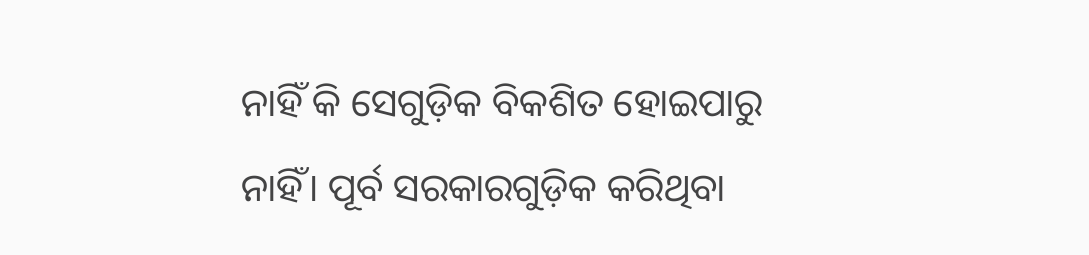ନାହିଁ କି ସେଗୁଡ଼ିକ ବିକଶିତ ହୋଇପାରୁ ନାହିଁ। ପୂର୍ବ ସରକାରଗୁଡ଼ିକ କରିଥିବା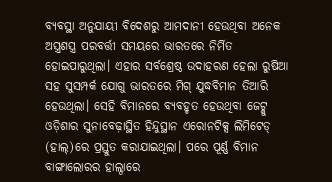ବ୍ୟବସ୍ଥା ଅନୁଯାୟୀ ବିଦେଶରୁ ଆମଦାନୀ ହେଉଥିବା ଅନେକ ଅସ୍ତ୍ରଶସ୍ତ୍ର ପରବର୍ତ୍ତୀ ସମୟରେ ଭାରତରେ ନିର୍ମିତ ହୋଇପାରୁଥିଲା। ଏହାର ସର୍ବଶ୍ରେଷ୍ଠ ଉଦାହରଣ ହେଲା ରୁଷିଆ ସହ ସୁସମ୍ପର୍କ ଯୋଗୁ ଭାରତରେ ମିଗ୍ ଯୁଦ୍ଧବିମାନ ତିଆରି ହେଉଥିଲା। ସେହି ବିମାନରେ ବ୍ୟବହୃତ ହେଉଥିବା ଜେଟ୍କୁ ଓଡ଼ିଶାର ସୁନାବେଢ଼ାସ୍ଥିତ ହିନ୍ଦୁସ୍ଥାନ ଏରୋନଟିକ୍ସ ଲିମିଟେଡ୍ (ହାଲ୍)ରେ ପ୍ରସ୍ତୁତ କରାଯାଇଥିଲା। ପରେ ପୂର୍ଣ୍ଣ ବିମାନ ବାଙ୍ଗାଲୋରର ହାଲ୍ଠାରେ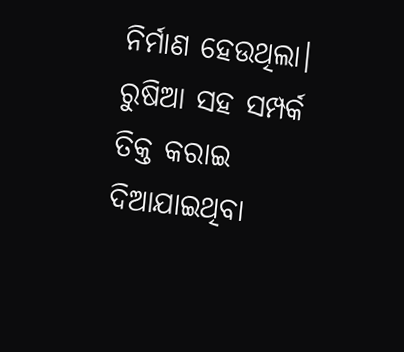ନିର୍ମାଣ ହେଉଥିଲା। ରୁଷିଆ ସହ ସମ୍ପର୍କ ତିକ୍ତ କରାଇ ଦିଆଯାଇଥିବା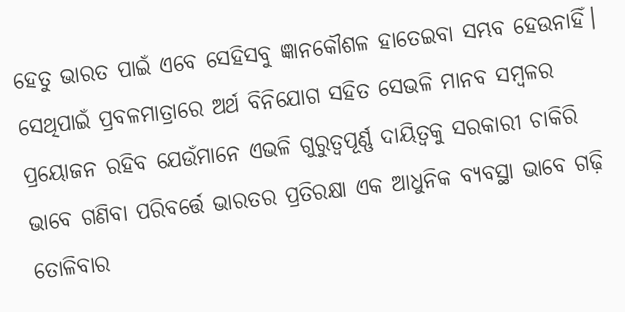ହେତୁ ଭାରତ ପାଇଁ ଏବେ ସେହିସବୁ ଜ୍ଞାନକୌଶଳ ହାତେଇବା ସମ୍ଭବ ହେଉନାହିଁ। ସେଥିପାଇଁ ପ୍ରବଳମାତ୍ରାରେ ଅର୍ଥ ବିନିଯୋଗ ସହିତ ସେଭଳି ମାନବ ସମ୍ବଳର ପ୍ରୟୋଜନ ରହିବ ଯେଉଁମାନେ ଏଭଳି ଗୁରୁତ୍ୱପୂର୍ଣ୍ଣ ଦାୟିତ୍ୱକୁ ସରକାରୀ ଚାକିରି ଭାବେ ଗଣିବା ପରିବର୍ତ୍ତେ ଭାରତର ପ୍ରତିରକ୍ଷା ଏକ ଆଧୁନିକ ବ୍ୟବସ୍ଥା ଭାବେ ଗଢ଼ି ତୋଳିବାର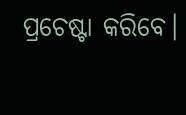ପ୍ରଚେଷ୍ଟା କରିବେ।